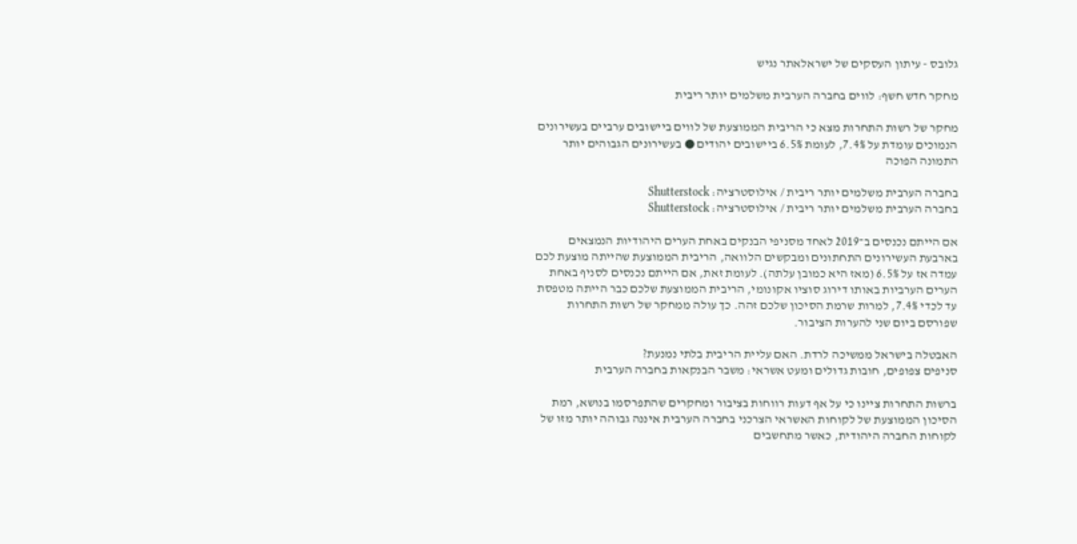גלובס - עיתון העסקים של ישראלאתר נגיש

מחקר חדש חשף: לווים בחברה הערבית משלמים יותר ריבית

מחקר של רשות התחרות מצא כי הריבית הממוצעת של לווים ביישובים ערביים בעשירונים הנמוכים עומדת על 7.4%, לעומת 6.5% ביישובים יהודים ● בעשירונים הגבוהים יותר התמונה הפוכה

בחברה הערבית משלמים יותר ריבית / אילוסטרציה: Shutterstock
בחברה הערבית משלמים יותר ריבית / אילוסטרציה: Shutterstock

אם הייתם נכנסים ב־2019 לאחד מסניפי הבנקים באחת הערים היהודיות הנמצאים בארבעת העשירונים התחתונים ומבקשים הלוואה, הריבית הממוצעת שהייתה מוצעת לכם עמדה אז על 6.5% (מאז היא כמובן עלתה). לעומת זאת, אם הייתם נכנסים לסניף באחת הערים הערביות באותו דירוג סוציו אקונומי, הריבית הממוצעת שלכם כבר הייתה מטפסת עד לכדי 7.4%, למרות שרמת הסיכון שלכם זהה. כך עולה ממחקר של רשות התחרות שפורסם ביום שני להערות הציבור.

האבטלה בישראל ממשיכה לרדת. האם עליית הריבית בלתי נמנעת?
סניפים צפופים, חובות גדולים ומעט אשראי: משבר הבנקאות בחברה הערבית

ברשות התחרות ציינו כי על אף דעות רווחות בציבור ומחקרים שהתפרסמו בנושא, רמת הסיכון הממוצעת של לקוחות האשראי הצרכני בחברה הערבית איננה גבוהה יותר מזו של לקוחות החברה היהודית, כאשר מתחשבים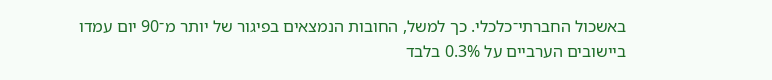באשכול החברתי־כלכלי. כך למשל, החובות הנמצאים בפיגור של יותר מ־90 יום עמדו ביישובים הערביים על 0.3% בלבד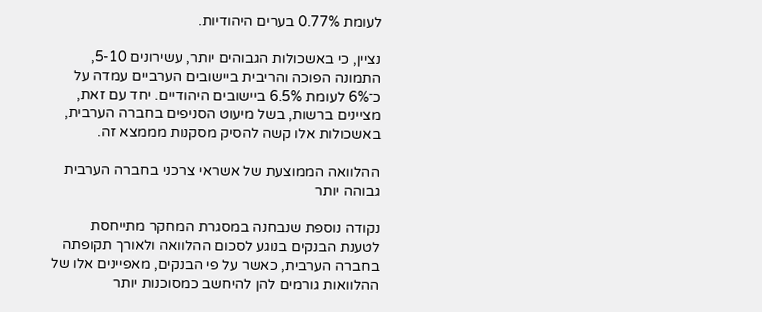לעומת 0.77% בערים היהודיות.

נציין, כי באשכולות הגבוהים יותר, עשירונים 5-10, התמונה הפוכה והריבית ביישובים הערביים עמדה על כ־6% לעומת 6.5% ביישובים היהודיים. יחד עם זאת, מציינים ברשות, בשל מיעוט הסניפים בחברה הערבית, באשכולות אלו קשה להסיק מסקנות מממצא זה.

ההלוואה הממוצעת של אשראי צרכני בחברה הערבית גבוהה יותר

נקודה נוספת שנבחנה במסגרת המחקר מתייחסת לטענת הבנקים בנוגע לסכום ההלוואה ולאורך תקופתה בחברה הערבית, כאשר על פי הבנקים, מאפיינים אלו של ההלוואות גורמים להן להיחשב כמסוכנות יותר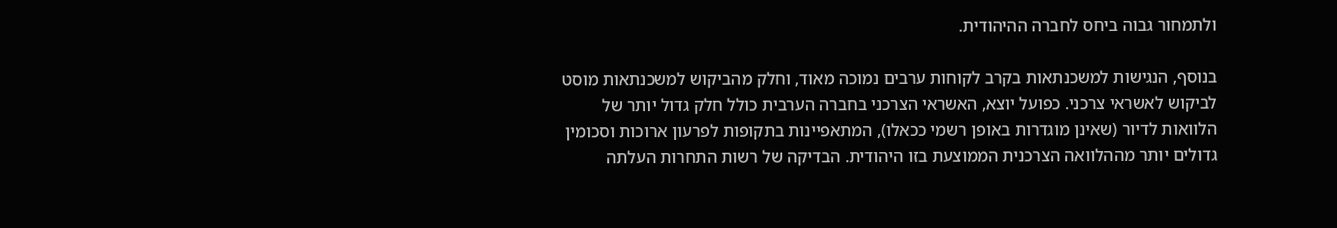ולתמחור גבוה ביחס לחברה ההיהודית.

בנוסף, הנגישות למשכנתאות בקרב לקוחות ערבים נמוכה מאוד, וחלק מהביקוש למשכנתאות מוסט לביקוש לאשראי צרכני. כפועל יוצא, האשראי הצרכני בחברה הערבית כולל חלק גדול יותר של הלוואות לדיור (שאינן מוגדרות באופן רשמי ככאלו), המתאפיינות בתקופות לפרעון ארוכות וסכומין גדולים יותר מההלוואה הצרכנית הממוצעת בזו היהודית. הבדיקה של רשות התחרות העלתה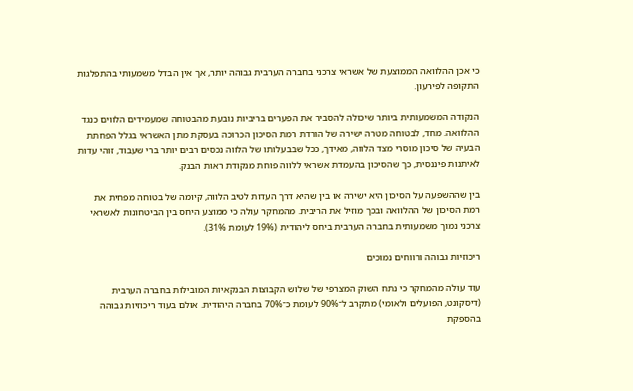כי אכן ההלוואה הממוצעת של אשראי צרכני בחברה הערבית גבוהה יותר, אך אין הבדל משמעותי בהתפלגות התקופה לפירעון.

הנקודה המשמעותית ביותר שיכולה להסביר את הפערים בריביות נובעת מהבטוחה שמעמידים הלווים כנגד ההלוואה. מחד, לבטוחה מטרה ישירה של הורדת רמת הסיכון הכרוכה בעסקת מתן האשראי בגלל הפחתת הבעיה של סיכון מוסרי מצד הלווה, מאידך, ככל שבבעלותו של הלווה נכסים רבים יותר ברי שעבוד, זוהי עדות לאיתנות פיננסית, כך שהסיכון בהעמדת אשראי ללווה פוחת מנקודת ראות הבנק.

בין שההשפעה על הסיכון היא ישירה או בין שהיא דרך העדות לטיב הלווה, קיומה של בטוחה מפחית את רמת הסיכון של ההלוואה ובכך מוזיל את הריבית. מהמחקר עולה כי ממוצע היחס בין הביטחונות לאשראי צרכני נמוך משמעותית בחברה הערבית ביחס ליהודית (19% לעומת 31%).

ריכוזיות גבוהה ורווחים נמוכים

עוד עולה מהמחקר כי נתח השוק המצרפי של שלוש הקבוצות הבנקאיות המובילות בחברה הערבית (דיסקונט, הפועלים ולאומי) מתקרב ל־90% לעומת כ־70% בחברה היהודית. אולם בעוד ריכוזיות גבוהה בהספקת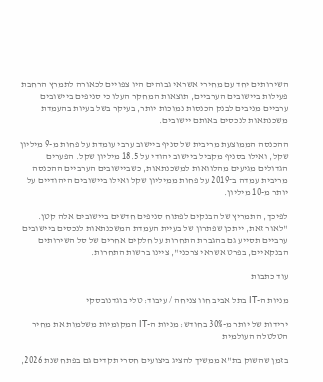השירותים יחד עם מחירי אשראי גבוהים היו צפויים לכאורה לתמרץ הרחבת פעילות ביישובים הערביים, תוצאות המחקר העלו כי סניפים ביישובים ערביים מניבים לבנק הכנסות נמוכות יותר, בעיקר בשל בעיות בהעמדת משכנתאות לנכסים באותם יישובים.

ההכנסה הממוצעת מריבית של סניף ביישוב ערבי עומדת על פחות מ-9 מיליון שקל, ואילו בסניף מקביל ביישוב יהודי על 18.5 מיליון שקל. הפערים הגדולים מגיעים מהלוואות למשכנתאות, כשביישובים הערביים ההכנסה מריבית עמדה ב־2019 על פחות ממיליון שקל ואילו ביישובים היהודיים על יותר מ-10 מיליון.

לפיכך, התמריץ של הבנקים לפתוח סניפים חדשים ביישובים אלה קטן. "לאור זאת, ייתכן שפתרון של בעיית העמדת המשכנתאות לנכסים ביישובים ערביים תסייע גם בהגברת התחרות על חלקים אחרים של סל השירותים הבנקאיים, בפרט אשראי צרכני", ציינו ברשות התחרות.

עוד כתבות

מניות ה-IT בתל אביב חוו צניחה / עיבוד: טלי בוגדנובסקי

ירידות של יותר מ-30% בחודש: מניות ה-IT המקומיות משלמות את מחיר הטלטלה העולמית

בזמן שהשוק בת"א ממשיך להציג ביצועים חסרי תקדים גם בפתח שנת 2026,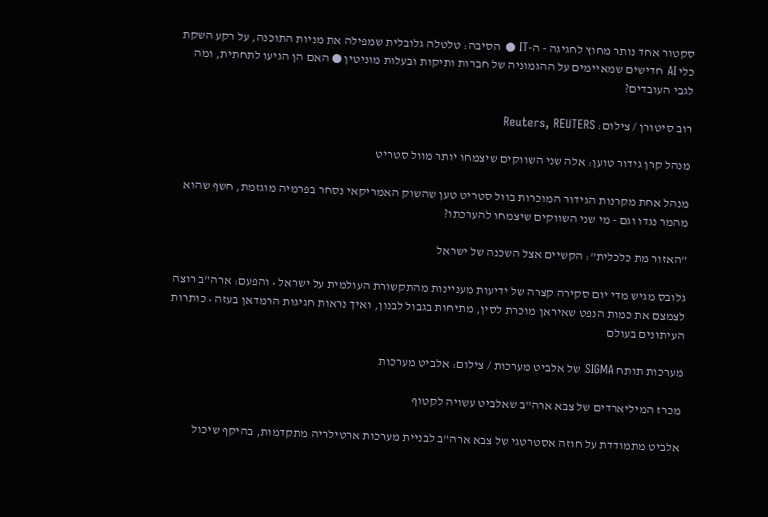סקטור אחד נותר מחוץ לחגיגה - ה-IT ● הסיבה: טלטלה גלובלית שמפילה את מניות התוכנה, על רקע השקת כלי AI חדישים שמאיימים על ההגמוניה של חברות ותיקות ובעלות מוניטין ● האם הן הגיעו לתחתית, ומה לגבי העובדים?

רוב סיטורן / צילום: Reuters, REUTERS

מנהל קרן גידור טוען: אלה שני השווקים שיצמחו יותר מוול סטריט

מנהל אחת מקרנות הגידור המוכרות בוול סטריט טען שהשוק האמריקאי נסחר בפרמיה מוגזמת, חשף שהוא מהמר נגדו וגם - מי שני השווקים שיצמחו להערכתו?

"האזור מת כלכלית": הקשיים אצל השכנה של ישראל

גלובס מגיש מדי יום סקירה קצרה של ידיעות מעניינות מהתקשורת העולמית על ישראל • והפעם: ארה"ב רוצה לצמצם את כמות הנפט שאיראן מוכרת לסין, מתיחות בגבול לבנון, ואיך נראות חגיגות הרמדאן בעזה • כותרות העיתונים בעולם

מערכות תותח SIGMA של אלביט מערכות / צילום: אלביט מערכות

מכרז המיליארדים של צבא ארה"ב שאלביט עשויה לקטוף

אלביט מתמודדת על חוזה אסטרטגי של צבא ארה"ב לבניית מערכות ארטילריה מתקדמות, בהיקף שיכול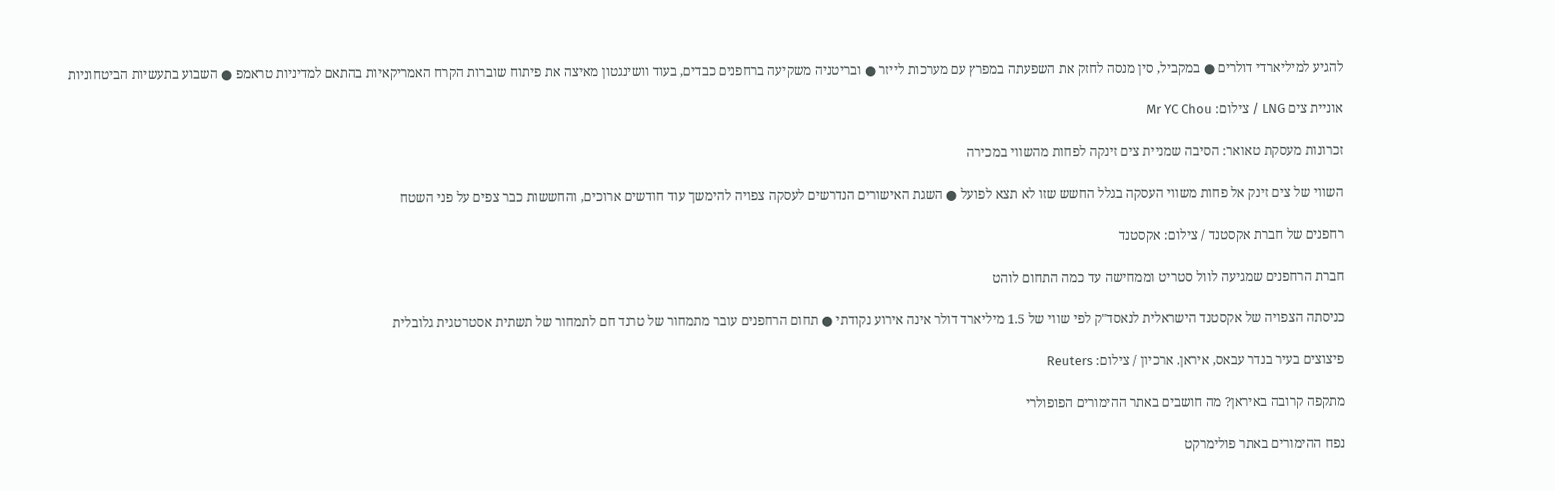להגיע למיליארדי דולרים ● במקביל, סין מנסה לחזק את השפעתה במפרץ עם מערכות לייזר ● ובריטניה משקיעה ברחפנים כבדים, בעוד וושינגטון מאיצה את פיתוח שוברות הקרח האמריקאיות בהתאם למדיניות טראמפ ● השבוע בתעשיות הביטחוניות

אוניית צים LNG / צילום: Mr YC Chou

זכרונות מעסקת טאואר: הסיבה שמניית צים זינקה לפחות מהשווי במכירה

השווי של צים זינק אל פחות משווי העסקה בגלל החשש שזו לא תצא לפועל ● השגת האישורים הנדרשים לעסקה צפויה להימשך עוד חודשים ארוכים, והחששות כבר צפים על פני השטח

רחפנים של חברת אקסטנד / צילום: אקסטנד

חברת הרחפנים שמגיעה לוול סטריט וממחישה עד כמה התחום לוהט

כניסתה הצפויה של אקסטנד הישראלית לנאסד"ק לפי שווי של 1.5 מיליארד דולר אינה אירוע נקודתי ● תחום הרחפנים עובר מתמחור של טרנד חם לתמחור של תשתית אסטרטגית גלובלית

פיצוצים בעיר בנדר עבאס, איראן. ארכיון / צילום: Reuters

מתקפה קרובה באיראן? מה חושבים באתר ההימורים הפופולרי

נפח ההימורים באתר פולימרקט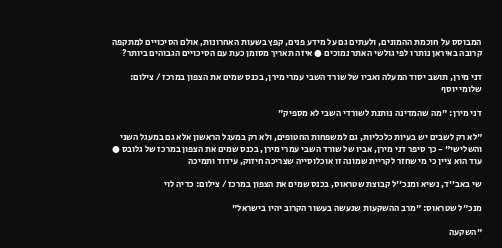המבוסס על חוכמת ההמונים, ולעתים גם על מידע פנים, קפץ בשעות האחרונות, אולם הסיכויים למתקפה קרובה באיראן נותרו לפי גולשי האתר נמוכים ● איזה תאריך מסומן כעת עם הסיכויים הגבוהים ביותר?

דני מירן, תושב יסוד המעלה ואביו של שורד השבי עמרי מירן, בכנס שמים את הצפון במרכז / צילום: שלומי יוסף

דני מירן: "מה שהמדינה נותנת לשורדי השבי לא מספיק"

"לא רק לשבים יש בעיות כלכליות, גם למשפחות החטופים, ולא רק במעגל הראשון אלא גם במעגל השני והשלישי" - כך סיפר דני מירן, אביו של שורד השבי עמרי מירן, בכנס שמים את הצפון במרכז של גלובס ● עוד הוא ציין כי מי שחזר לקריית שמונה זו אוכלוסייה שצריכה חיזוק, עידוד ותמיכה

שי באב''ד, נשיא ומנכ''ל קבוצת שטראוס, בכנס שמים את הצפון במרכז / צילום: כדיה לוי

מנכ"ל שטראוס: "מרב ההשקעות שנעשה בעשור הקרוב יהיו בישראל"

"השקעה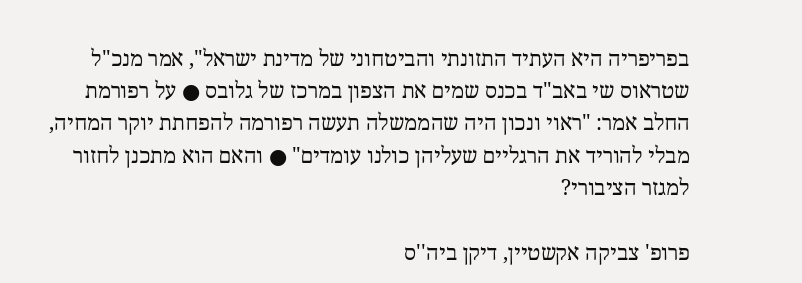בפריפריה היא העתיד התזונתי והביטחוני של מדינת ישראל", אמר מנכ"ל שטראוס שי באב"ד בכנס שמים את הצפון במרכז של גלובס ● על רפורמת החלב אמר: "ראוי ונכון היה שהממשלה תעשה רפורמה להפחתת יוקר המחיה, מבלי להוריד את הרגליים שעליהן כולנו עומדים" ● והאם הוא מתכנן לחזור למגזר הציבורי?

פרופ' צביקה אקשטיין, דיקן ביה''ס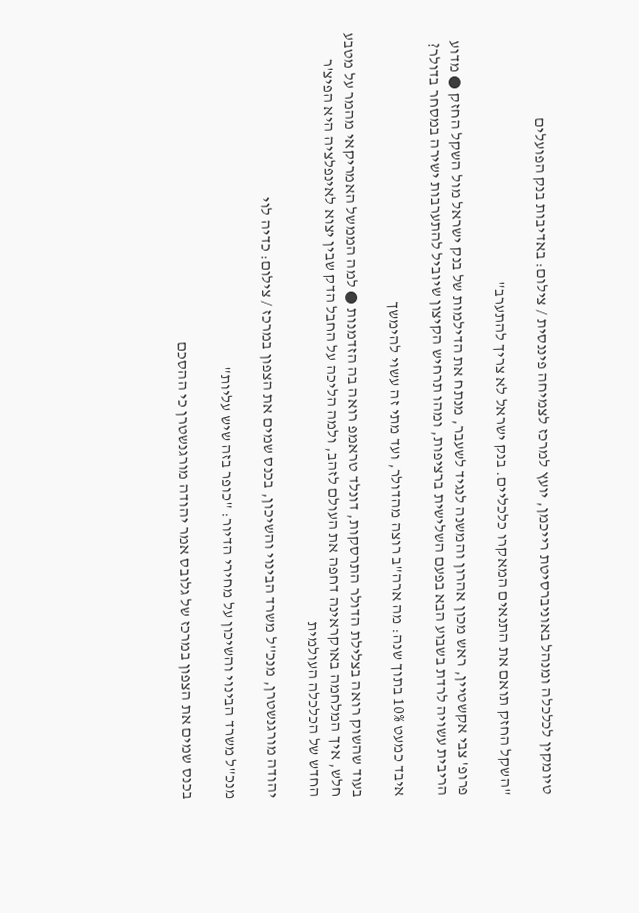טיומקין לכלכלה ומנהל באוניברסיטת רייכמן, יועץ למרכז לצמיחה פיננסית / צילום: באדיבות בנק הפועלים

"השקל החזק תואם את התנאים המאקרו כלכליים. בנק ישראל לא צריך להתערב"

פרופ' צבי אקשטיין, ראש מכון אהרון והמשנה לנגיד לשעבר, מנתח את הדילמות של בנק ישראל מול השקל החזק ● מדוע הריבית עשויה לרדת בשבוע הבא בפעם השלישית ברציפות, ומהו תרחיש הקיצון שיוביל להתערבות ישירה במסחר בדולר?

איבד כמעט 10% בתוך שנה: מה ארה"ב רוצה מהדולר, ועד מתי זה עשוי להימשך

בעוד שהשוק רואה בצלילת הדולר התרסקות, דונלד טראמפ רואה בה הזדמנות ● למה הממשל האמריקאי מהמר על מטבע חלש, איך המלחמה באוקראינה דחפה את העולם לזהב, ולמה הליכה על החבל הדק שבין יצוא לאינפלציה היא הפיצ'ר החדש של הכלכלה העולמית

יהודה מורגנשטרן, מנכ''ל משרד הבינוי והשיכון, בכנס שמים את הצפון במרכז / צילום: כדיה לוי

מנכ"ל משרד הבינוי והשיכון על מחירי הדיור: "כופר בזה שיש עליות"

בכנס שמים את הצפון במרכז של גלובס אמר יהודה מורגנשטרן כי ההסכם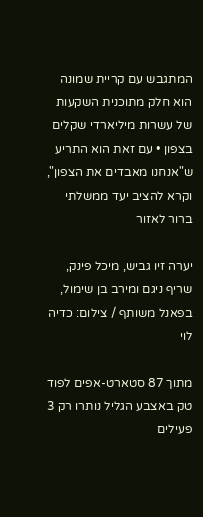המתגבש עם קריית שמונה הוא חלק מתוכנית השקעות של עשרות מיליארדי שקלים בצפון • עם זאת הוא התריע ש"אנחנו מאבדים את הצפון", וקרא להציב יעד ממשלתי ברור לאזור

יערה זיו גביש, מיכל פינק, שריף ניגם ומירב בן שימול, בפאנל משותף / צילום: כדיה לוי

מתוך 87 סטארט-אפים לפוד טק באצבע הגליל נותרו רק 3 פעילים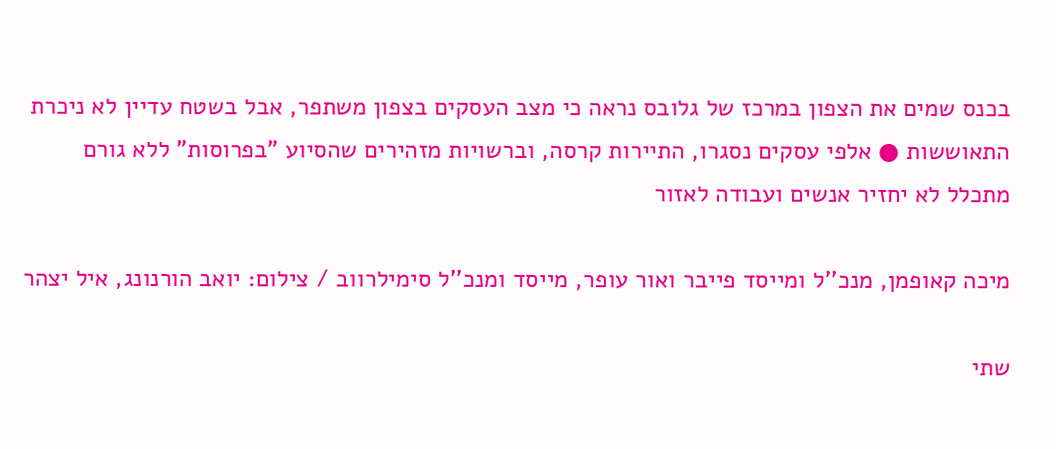בכנס שמים את הצפון במרכז של גלובס נראה כי מצב העסקים בצפון משתפר, אבל בשטח עדיין לא ניכרת התאוששות ● אלפי עסקים נסגרו, התיירות קרסה, וברשויות מזהירים שהסיוע "בפרוסות" ללא גורם מתכלל לא יחזיר אנשים ועבודה לאזור

מיכה קאופמן, מנכ''ל ומייסד פייבר ואור עופר, מייסד ומנכ''ל סימילרווב / צילום: יואב הורנונג, איל יצהר

שתי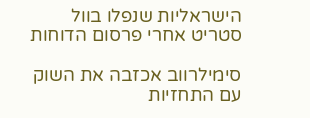הישראליות שנפלו בוול סטריט אחרי פרסום הדוחות

סימילרווב אכזבה את השוק עם התחזיות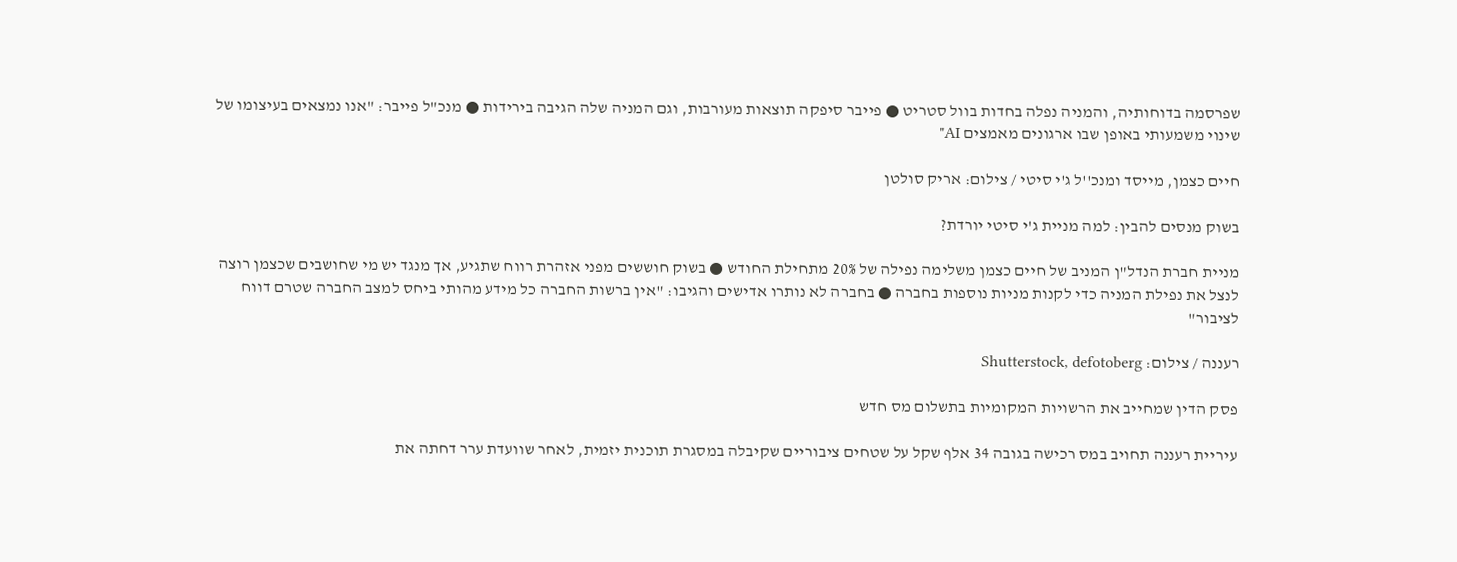שפרסמה בדוחותיה, והמניה נפלה בחדות בוול סטריט ● פייבר סיפקה תוצאות מעורבות, וגם המניה שלה הגיבה בירידות ● מנכ"ל פייבר: "אנו נמצאים בעיצומו של שינוי משמעותי באופן שבו ארגונים מאמצים AI"

חיים כצמן, מייסד ומנכ''ל ג'י סיטי / צילום: אריק סולטן

בשוק מנסים להבין: למה מניית ג'י סיטי יורדת?

מניית חברת הנדל"ן המניב של חיים כצמן משלימה נפילה של 20% מתחילת החודש ● בשוק חוששים מפני אזהרת רווח שתגיע, אך מנגד יש מי שחושבים שכצמן רוצה לנצל את נפילת המניה כדי לקנות מניות נוספות בחברה ● בחברה לא נותרו אדישים והגיבו: "אין ברשות החברה כל מידע מהותי ביחס למצב החברה שטרם דווח לציבור"

רעננה / צילום: Shutterstock, defotoberg

פסק הדין שמחייב את הרשויות המקומיות בתשלום מס חדש

עיריית רעננה תחויב במס רכישה בגובה 34 אלף שקל על שטחים ציבוריים שקיבלה במסגרת תוכנית יזמית, לאחר שוועדת ערר דחתה את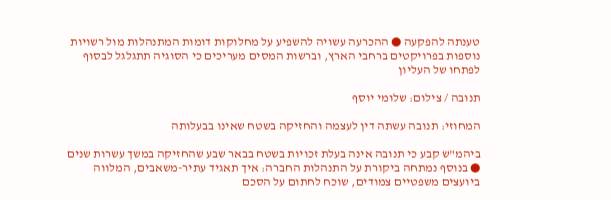טענתה להפקעה ● ההכרעה עשויה להשפיע על מחלוקות דומות המתנהלות מול רשויות נוספות בפרויקטים ברחבי הארץ, וברשות המסים מעריכים כי הסוגיה תתגלגל לבסוף לפתחו של העליון

תנובה / צילום: שלומי יוסף

המחוזי: תנובה עשתה דין לעצמה והחזיקה בשטח שאינו בבעלותה

ביהמ"ש קבע כי תנובה אינה בעלת זכויות בשטח בבאר שבע שהחזיקה במשך עשרות שנים ● בנוסף נמתחה ביקורת על התנהלות החברה: איך תאגיד עתיר-משאבים, המלווה ביועצים משפטיים צמודים, שוכח לחתום על הסכם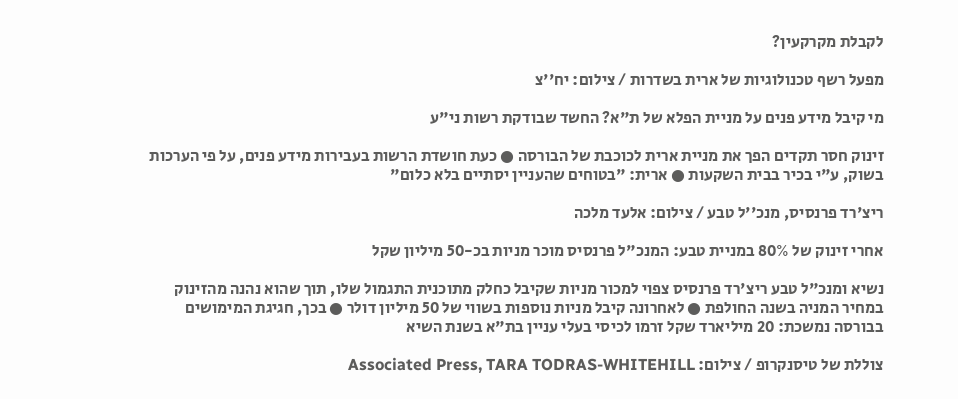לקבלת מקרקעין?

מפעל רשף טכנולוגיות של ארית בשדרות / צילום: יח''צ

מי קיבל מידע פנים על מניית הפלא של ת"א? החשד שבודקת רשות ני"ע

זינוק חסר תקדים הפך את מניית ארית לכוכבת של הבורסה ● כעת חושדת הרשות בעבירות מידע פנים, על פי הערכות בשוק, ע"י בכיר בבית השקעות ● ארית: "בטוחים שהעניין יסתיים בלא כלום"

ריצ'רד פרנסיס, מנכ''ל טבע / צילום: אלעד מלכה

אחרי זינוק של 80% במניית טבע: המנכ"ל פרנסיס מוכר מניות בכ-50 מיליון שקל

נשיא ומנכ"ל טבע ריצ'רד פרנסיס צפוי למכור מניות שקיבל כחלק מתוכנית התגמול שלו, תוך שהוא נהנה מהזינוק במחיר המניה בשנה החולפת ● לאחרונה קיבל מניות נוספות בשווי של 50 מיליון דולר ● בכך, חגיגת המימושים בבורסה נמשכת: 20 מיליארד שקל זרמו לכיסי בעלי עניין בת"א בשנת השיא

צוללת של טיסנקרופ / צילום: Associated Press, TARA TODRAS-WHITEHILL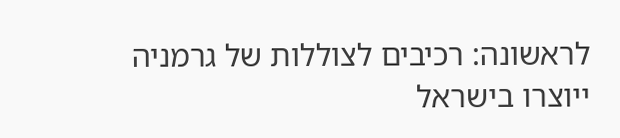לראשונה: רכיבים לצוללות של גרמניה ייוצרו בישראל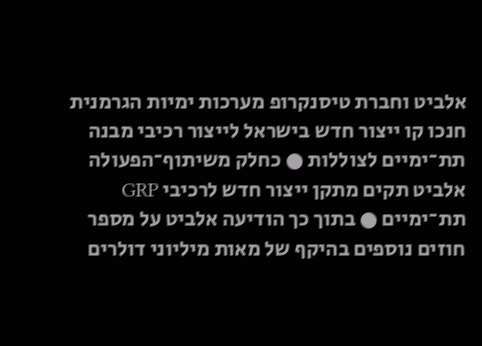אלביט וחברת טיסנקרופ מערכות ימיות הגרמנית חנכו קו ייצור חדש בישראל לייצור רכיבי מבנה תת־ימיים לצוללות ● כחלק משיתוף־הפעולה אלביט תקים מתקן ייצור חדש לרכיבי GRP תת־ימיים ● בתוך כך הודיעה אלביט על מספר חוזים נוספים בהיקף של מאות מיליוני דולרים